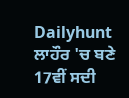Dailyhunt
ਲਾਹੌਰ 'ਚ ਬਣੇ 17ਵੀਂ ਸਦੀ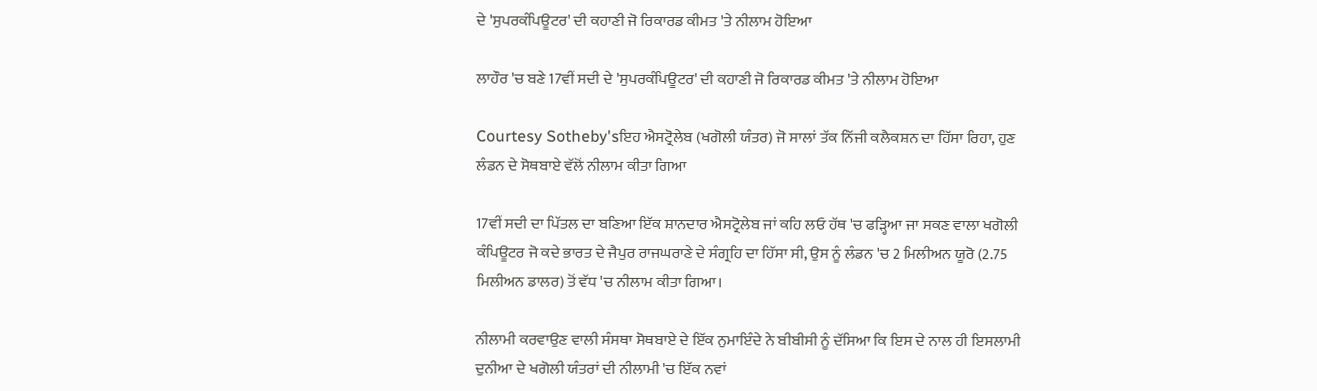ਦੇ 'ਸੁਪਰਕੰਪਿਊਟਰ' ਦੀ ਕਹਾਣੀ ਜੋ ਰਿਕਾਰਡ ਕੀਮਤ 'ਤੇ ਨੀਲਾਮ ਹੋਇਆ

ਲਾਹੌਰ 'ਚ ਬਣੇ 17ਵੀਂ ਸਦੀ ਦੇ 'ਸੁਪਰਕੰਪਿਊਟਰ' ਦੀ ਕਹਾਣੀ ਜੋ ਰਿਕਾਰਡ ਕੀਮਤ 'ਤੇ ਨੀਲਾਮ ਹੋਇਆ

Courtesy Sotheby'sਇਹ ਐਸਟ੍ਰੋਲੇਬ (ਖਗੋਲੀ ਯੰਤਰ) ਜੋ ਸਾਲਾਂ ਤੱਕ ਨਿੱਜੀ ਕਲੈਕਸ਼ਨ ਦਾ ਹਿੱਸਾ ਰਿਹਾ, ਹੁਣ ਲੰਡਨ ਦੇ ਸੋਥਬਾਏ ਵੱਲੋਂ ਨੀਲਾਮ ਕੀਤਾ ਗਿਆ

17ਵੀਂ ਸਦੀ ਦਾ ਪਿੱਤਲ ਦਾ ਬਣਿਆ ਇੱਕ ਸ਼ਾਨਦਾਰ ਐਸਟ੍ਰੋਲੇਬ ਜਾਂ ਕਹਿ ਲਓ ਹੱਥ 'ਚ ਫੜ੍ਹਿਆ ਜਾ ਸਕਣ ਵਾਲਾ ਖਗੋਲੀ ਕੰਪਿਊਟਰ ਜੋ ਕਦੇ ਭਾਰਤ ਦੇ ਜੈਪੁਰ ਰਾਜਘਰਾਣੇ ਦੇ ਸੰਗ੍ਰਹਿ ਦਾ ਹਿੱਸਾ ਸੀ, ਉਸ ਨੂੰ ਲੰਡਨ 'ਚ 2 ਮਿਲੀਅਨ ਯੂਰੋ (2.75 ਮਿਲੀਅਨ ਡਾਲਰ) ਤੋਂ ਵੱਧ 'ਚ ਨੀਲਾਮ ਕੀਤਾ ਗਿਆ।

ਨੀਲਾਮੀ ਕਰਵਾਉਣ ਵਾਲੀ ਸੰਸਥਾ ਸੋਥਬਾਏ ਦੇ ਇੱਕ ਨੁਮਾਇੰਦੇ ਨੇ ਬੀਬੀਸੀ ਨੂੰ ਦੱਸਿਆ ਕਿ ਇਸ ਦੇ ਨਾਲ ਹੀ ਇਸਲਾਮੀ ਦੁਨੀਆ ਦੇ ਖਗੋਲੀ ਯੰਤਰਾਂ ਦੀ ਨੀਲਾਮੀ 'ਚ ਇੱਕ ਨਵਾਂ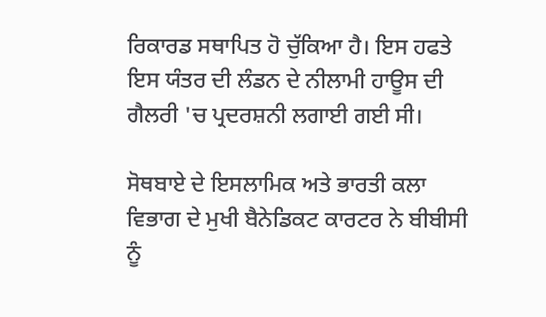ਰਿਕਾਰਡ ਸਥਾਪਿਤ ਹੋ ਚੁੱਕਿਆ ਹੈ। ਇਸ ਹਫਤੇ ਇਸ ਯੰਤਰ ਦੀ ਲੰਡਨ ਦੇ ਨੀਲਾਮੀ ਹਾਊਸ ਦੀ ਗੈਲਰੀ 'ਚ ਪ੍ਰਦਰਸ਼ਨੀ ਲਗਾਈ ਗਈ ਸੀ।

ਸੋਥਬਾਏ ਦੇ ਇਸਲਾਮਿਕ ਅਤੇ ਭਾਰਤੀ ਕਲਾ ਵਿਭਾਗ ਦੇ ਮੁਖੀ ਬੈਨੇਡਿਕਟ ਕਾਰਟਰ ਨੇ ਬੀਬੀਸੀ ਨੂੰ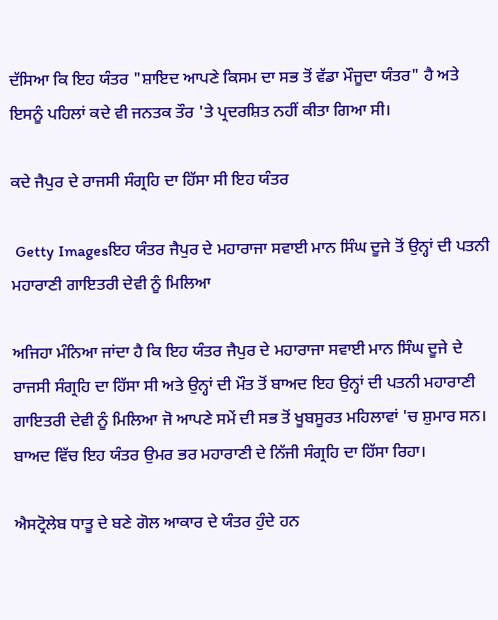ਦੱਸਿਆ ਕਿ ਇਹ ਯੰਤਰ "ਸ਼ਾਇਦ ਆਪਣੇ ਕਿਸਮ ਦਾ ਸਭ ਤੋਂ ਵੱਡਾ ਮੌਜੂਦਾ ਯੰਤਰ" ਹੈ ਅਤੇ ਇਸਨੂੰ ਪਹਿਲਾਂ ਕਦੇ ਵੀ ਜਨਤਕ ਤੌਰ 'ਤੇ ਪ੍ਰਦਰਸ਼ਿਤ ਨਹੀਂ ਕੀਤਾ ਗਿਆ ਸੀ।

ਕਦੇ ਜੈਪੁਰ ਦੇ ਰਾਜਸੀ ਸੰਗ੍ਰਹਿ ਦਾ ਹਿੱਸਾ ਸੀ ਇਹ ਯੰਤਰ

 Getty Imagesਇਹ ਯੰਤਰ ਜੈਪੁਰ ਦੇ ਮਹਾਰਾਜਾ ਸਵਾਈ ਮਾਨ ਸਿੰਘ ਦੂਜੇ ਤੋਂ ਉਨ੍ਹਾਂ ਦੀ ਪਤਨੀ ਮਹਾਰਾਣੀ ਗਾਇਤਰੀ ਦੇਵੀ ਨੂੰ ਮਿਲਿਆ

ਅਜਿਹਾ ਮੰਨਿਆ ਜਾਂਦਾ ਹੈ ਕਿ ਇਹ ਯੰਤਰ ਜੈਪੁਰ ਦੇ ਮਹਾਰਾਜਾ ਸਵਾਈ ਮਾਨ ਸਿੰਘ ਦੂਜੇ ਦੇ ਰਾਜਸੀ ਸੰਗ੍ਰਹਿ ਦਾ ਹਿੱਸਾ ਸੀ ਅਤੇ ਉਨ੍ਹਾਂ ਦੀ ਮੌਤ ਤੋਂ ਬਾਅਦ ਇਹ ਉਨ੍ਹਾਂ ਦੀ ਪਤਨੀ ਮਹਾਰਾਣੀ ਗਾਇਤਰੀ ਦੇਵੀ ਨੂੰ ਮਿਲਿਆ ਜੋ ਆਪਣੇ ਸਮੇਂ ਦੀ ਸਭ ਤੋਂ ਖੂਬਸੂਰਤ ਮਹਿਲਾਵਾਂ 'ਚ ਸ਼ੁਮਾਰ ਸਨ। ਬਾਅਦ ਵਿੱਚ ਇਹ ਯੰਤਰ ਉਮਰ ਭਰ ਮਹਾਰਾਣੀ ਦੇ ਨਿੱਜੀ ਸੰਗ੍ਰਹਿ ਦਾ ਹਿੱਸਾ ਰਿਹਾ।

ਐਸਟ੍ਰੋਲੇਬ ਧਾਤੂ ਦੇ ਬਣੇ ਗੋਲ ਆਕਾਰ ਦੇ ਯੰਤਰ ਹੁੰਦੇ ਹਨ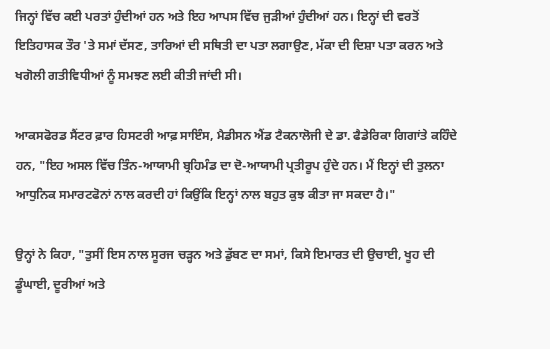ਜਿਨ੍ਹਾਂ ਵਿੱਚ ਕਈ ਪਰਤਾਂ ਹੁੰਦੀਆਂ ਹਨ ਅਤੇ ਇਹ ਆਪਸ ਵਿੱਚ ਜੁੜੀਆਂ ਹੁੰਦੀਆਂ ਹਨ। ਇਨ੍ਹਾਂ ਦੀ ਵਰਤੋਂ ਇਤਿਹਾਸਕ ਤੌਰ 'ਤੇ ਸਮਾਂ ਦੱਸਣ, ਤਾਰਿਆਂ ਦੀ ਸਥਿਤੀ ਦਾ ਪਤਾ ਲਗਾਉਣ, ਮੱਕਾ ਦੀ ਦਿਸ਼ਾ ਪਤਾ ਕਰਨ ਅਤੇ ਖਗੋਲੀ ਗਤੀਵਿਧੀਆਂ ਨੂੰ ਸਮਝਣ ਲਈ ਕੀਤੀ ਜਾਂਦੀ ਸੀ।

ਆਕਸਫੋਰਡ ਸੈਂਟਰ ਫ਼ਾਰ ਹਿਸਟਰੀ ਆਫ਼ ਸਾਇੰਸ, ਮੈਡੀਸਨ ਐਂਡ ਟੈਕਨਾਲੋਜੀ ਦੇ ਡਾ. ਫੈਡੇਰਿਕਾ ਗਿਗਾਂਤੇ ਕਹਿੰਦੇ ਹਨ, "ਇਹ ਅਸਲ ਵਿੱਚ ਤਿੰਨ-ਆਯਾਮੀ ਬ੍ਰਹਿਮੰਡ ਦਾ ਦੋ-ਆਯਾਮੀ ਪ੍ਰਤੀਰੂਪ ਹੁੰਦੇ ਹਨ। ਮੈਂ ਇਨ੍ਹਾਂ ਦੀ ਤੁਲਨਾ ਆਧੁਨਿਕ ਸਮਾਰਟਫੋਨਾਂ ਨਾਲ ਕਰਦੀ ਹਾਂ ਕਿਉਂਕਿ ਇਨ੍ਹਾਂ ਨਾਲ ਬਹੁਤ ਕੁਝ ਕੀਤਾ ਜਾ ਸਕਦਾ ਹੈ।"

ਉਨ੍ਹਾਂ ਨੇ ਕਿਹਾ, "ਤੁਸੀਂ ਇਸ ਨਾਲ ਸੂਰਜ ਚੜ੍ਹਨ ਅਤੇ ਡੁੱਬਣ ਦਾ ਸਮਾਂ, ਕਿਸੇ ਇਮਾਰਤ ਦੀ ਉਚਾਈ, ਖੂਹ ਦੀ ਡੂੰਘਾਈ, ਦੂਰੀਆਂ ਅਤੇ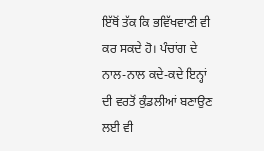ਇੱਥੋਂ ਤੱਕ ਕਿ ਭਵਿੱਖਵਾਣੀ ਵੀ ਕਰ ਸਕਦੇ ਹੋ। ਪੰਚਾਂਗ ਦੇ ਨਾਲ-ਨਾਲ ਕਦੇ-ਕਦੇ ਇਨ੍ਹਾਂ ਦੀ ਵਰਤੋਂ ਕੁੰਡਲੀਆਂ ਬਣਾਉਣ ਲਈ ਵੀ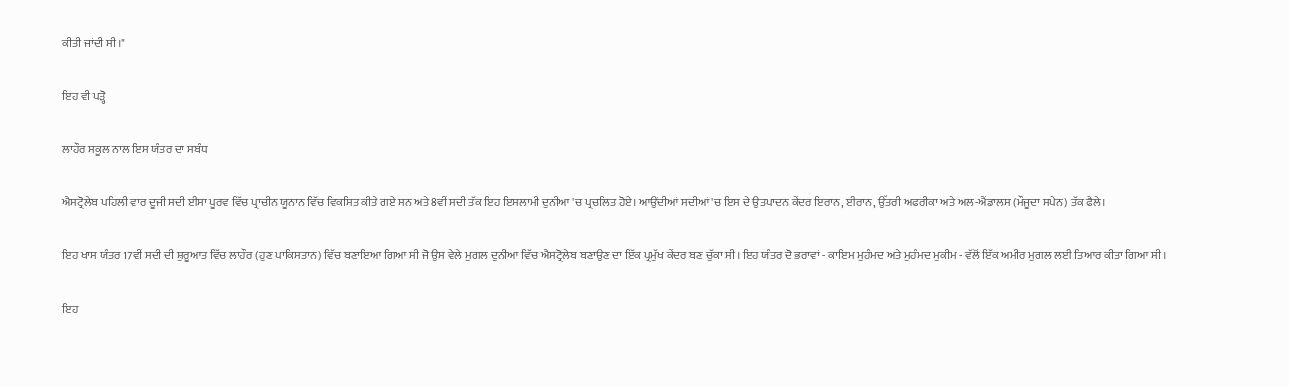ਕੀਤੀ ਜਾਂਦੀ ਸੀ।"

ਇਹ ਵੀ ਪੜ੍ਹੋ

ਲਾਹੌਰ ਸਕੂਲ ਨਾਲ ਇਸ ਯੰਤਰ ਦਾ ਸਬੰਧ

ਐਸਟ੍ਰੋਲੇਬ ਪਹਿਲੀ ਵਾਰ ਦੂਜੀ ਸਦੀ ਈਸਾ ਪੂਰਵ ਵਿੱਚ ਪ੍ਰਾਚੀਨ ਯੂਨਾਨ ਵਿੱਚ ਵਿਕਸਿਤ ਕੀਤੇ ਗਏ ਸਨ ਅਤੇ 8ਵੀਂ ਸਦੀ ਤੱਕ ਇਹ ਇਸਲਾਮੀ ਦੁਨੀਆ 'ਚ ਪ੍ਰਚਲਿਤ ਹੋਏ। ਆਉਂਦੀਆਂ ਸਦੀਆਂ 'ਚ ਇਸ ਦੇ ਉਤਪਾਦਨ ਕੇਂਦਰ ਇਰਾਨ, ਈਰਾਨ, ਉੱਤਰੀ ਅਫਰੀਕਾ ਅਤੇ ਅਲ-ਐਂਡਾਲਸ (ਮੌਜੂਦਾ ਸਪੇਨ) ਤੱਕ ਫੈਲੇ।

ਇਹ ਖਾਸ ਯੰਤਰ 17ਵੀਂ ਸਦੀ ਦੀ ਸ਼ੁਰੂਆਤ ਵਿੱਚ ਲਾਹੌਰ (ਹੁਣ ਪਾਕਿਸਤਾਨ) ਵਿੱਚ ਬਣਾਇਆ ਗਿਆ ਸੀ ਜੋ ਉਸ ਵੇਲੇ ਮੁਗਲ ਦੁਨੀਆ ਵਿੱਚ ਐਸਟ੍ਰੋਲੇਬ ਬਣਾਉਣ ਦਾ ਇੱਕ ਪ੍ਰਮੁੱਖ ਕੇਂਦਰ ਬਣ ਚੁੱਕਾ ਸੀ। ਇਹ ਯੰਤਰ ਦੋ ਭਰਾਵਾਂ - ਕਾਇਮ ਮੁਹੰਮਦ ਅਤੇ ਮੁਹੰਮਦ ਮੁਕੀਮ - ਵੱਲੋਂ ਇੱਕ ਅਮੀਰ ਮੁਗਲ ਲਈ ਤਿਆਰ ਕੀਤਾ ਗਿਆ ਸੀ।

ਇਹ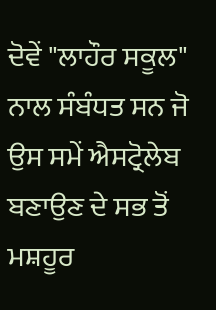ਦੋਵੇਂ "ਲਾਹੌਰ ਸਕੂਲ" ਨਾਲ ਸੰਬੰਧਤ ਸਨ ਜੋ ਉਸ ਸਮੇਂ ਐਸਟ੍ਰੋਲੇਬ ਬਣਾਉਣ ਦੇ ਸਭ ਤੋਂ ਮਸ਼ਹੂਰ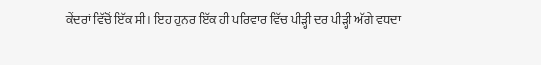ਕੇਂਦਰਾਂ ਵਿੱਚੋਂ ਇੱਕ ਸੀ। ਇਹ ਹੁਨਰ ਇੱਕ ਹੀ ਪਰਿਵਾਰ ਵਿੱਚ ਪੀੜ੍ਹੀ ਦਰ ਪੀੜ੍ਹੀ ਅੱਗੇ ਵਧਦਾ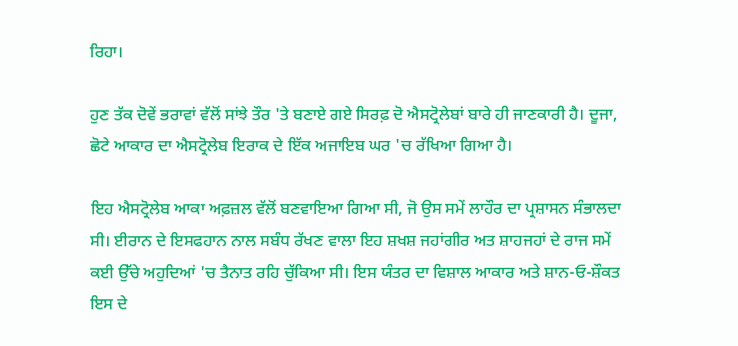ਰਿਹਾ।

ਹੁਣ ਤੱਕ ਦੋਵੇਂ ਭਰਾਵਾਂ ਵੱਲੋਂ ਸਾਂਝੇ ਤੌਰ 'ਤੇ ਬਣਾਏ ਗਏ ਸਿਰਫ਼ ਦੋ ਐਸਟ੍ਰੋਲੇਬਾਂ ਬਾਰੇ ਹੀ ਜਾਣਕਾਰੀ ਹੈ। ਦੂਜਾ, ਛੋਟੇ ਆਕਾਰ ਦਾ ਐਸਟ੍ਰੋਲੇਬ ਇਰਾਕ ਦੇ ਇੱਕ ਅਜਾਇਬ ਘਰ 'ਚ ਰੱਖਿਆ ਗਿਆ ਹੈ।

ਇਹ ਐਸਟ੍ਰੋਲੇਬ ਆਕਾ ਅਫ਼ਜ਼ਲ ਵੱਲੋਂ ਬਣਵਾਇਆ ਗਿਆ ਸੀ, ਜੋ ਉਸ ਸਮੇਂ ਲਾਹੌਰ ਦਾ ਪ੍ਰਸ਼ਾਸਨ ਸੰਭਾਲਦਾ ਸੀ। ਈਰਾਨ ਦੇ ਇਸਫਹਾਨ ਨਾਲ ਸਬੰਧ ਰੱਖਣ ਵਾਲਾ ਇਹ ਸ਼ਖਸ਼ ਜਹਾਂਗੀਰ ਅਤ ਸ਼ਾਹਜਹਾਂ ਦੇ ਰਾਜ ਸਮੇਂ ਕਈ ਉੱਚੇ ਅਹੁਦਿਆਂ 'ਚ ਤੈਨਾਤ ਰਹਿ ਚੁੱਕਿਆ ਸੀ। ਇਸ ਯੰਤਰ ਦਾ ਵਿਸ਼ਾਲ ਆਕਾਰ ਅਤੇ ਸ਼ਾਨ-ਓ-ਸ਼ੌਕਤ ਇਸ ਦੇ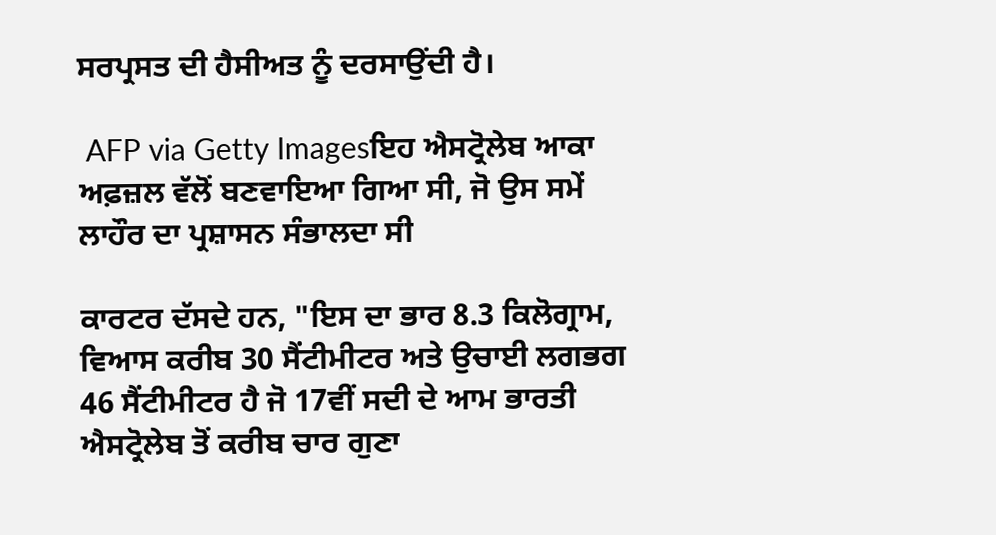ਸਰਪ੍ਰਸਤ ਦੀ ਹੈਸੀਅਤ ਨੂੰ ਦਰਸਾਉਂਦੀ ਹੈ।

 AFP via Getty Imagesਇਹ ਐਸਟ੍ਰੋਲੇਬ ਆਕਾ ਅਫ਼ਜ਼ਲ ਵੱਲੋਂ ਬਣਵਾਇਆ ਗਿਆ ਸੀ, ਜੋ ਉਸ ਸਮੇਂ ਲਾਹੌਰ ਦਾ ਪ੍ਰਸ਼ਾਸਨ ਸੰਭਾਲਦਾ ਸੀ

ਕਾਰਟਰ ਦੱਸਦੇ ਹਨ, "ਇਸ ਦਾ ਭਾਰ 8.3 ਕਿਲੋਗ੍ਰਾਮ, ਵਿਆਸ ਕਰੀਬ 30 ਸੈਂਟੀਮੀਟਰ ਅਤੇ ਉਚਾਈ ਲਗਭਗ 46 ਸੈਂਟੀਮੀਟਰ ਹੈ ਜੋ 17ਵੀਂ ਸਦੀ ਦੇ ਆਮ ਭਾਰਤੀ ਐਸਟ੍ਰੋਲੇਬ ਤੋਂ ਕਰੀਬ ਚਾਰ ਗੁਣਾ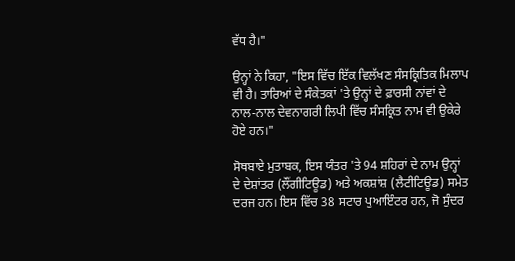ਵੱਧ ਹੈ।"

ਉਨ੍ਹਾਂ ਨੇ ਕਿਹਾ, "ਇਸ ਵਿੱਚ ਇੱਕ ਵਿਲੱਖਣ ਸੰਸਕ੍ਰਿਤਿਕ ਮਿਲਾਪ ਵੀ ਹੈ। ਤਾਰਿਆਂ ਦੇ ਸੰਕੇਤਕਾਂ 'ਤੇ ਉਨ੍ਹਾਂ ਦੇ ਫ਼ਾਰਸੀ ਨਾਂਵਾਂ ਦੇ ਨਾਲ-ਨਾਲ ਦੇਵਨਾਗਰੀ ਲਿਪੀ ਵਿੱਚ ਸੰਸਕ੍ਰਿਤ ਨਾਮ ਵੀ ਉਕੇਰੇ ਹੋਏ ਹਨ।"

ਸੋਥਬਾਏ ਮੁਤਾਬਕ, ਇਸ ਯੰਤਰ 'ਤੇ 94 ਸ਼ਹਿਰਾਂ ਦੇ ਨਾਮ ਉਨ੍ਹਾਂ ਦੇ ਦੇਸ਼ਾਂਤਰ (ਲੌਂਗੀਟਿਊਡ) ਅਤੇ ਅਕਸ਼ਾਂਸ਼ (ਲੈਟੀਟਿਊਡ) ਸਮੇਤ ਦਰਜ ਹਨ। ਇਸ ਵਿੱਚ 38 ਸਟਾਰ ਪੁਆਇੰਟਰ ਹਨ, ਜੋ ਸੁੰਦਰ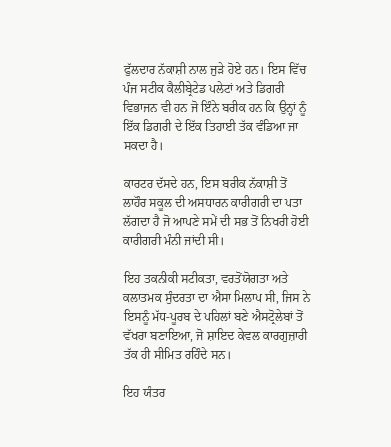ਫੁੱਲਦਾਰ ਨੱਕਾਸ਼ੀ ਨਾਲ ਜੁੜੇ ਹੋਏ ਹਨ। ਇਸ ਵਿੱਚ ਪੰਜ ਸਟੀਕ ਕੈਲੀਬ੍ਰੇਟੇਡ ਪਲੇਟਾਂ ਅਤੇ ਡਿਗਰੀ ਵਿਭਾਜਨ ਵੀ ਹਨ ਜੋ ਇੰਨੇ ਬਰੀਕ ਹਨ ਕਿ ਉਨ੍ਹਾਂ ਨੂੰ ਇੱਕ ਡਿਗਰੀ ਦੇ ਇੱਕ ਤਿਹਾਈ ਤੱਕ ਵੰਡਿਆ ਜਾ ਸਕਦਾ ਹੈ।

ਕਾਰਟਰ ਦੱਸਦੇ ਹਨ, ਇਸ ਬਰੀਕ ਨੱਕਾਸ਼ੀ ਤੋਂ ਲਾਹੌਰ ਸਕੂਲ ਦੀ ਅਸਧਾਰਨ ਕਾਰੀਗਰੀ ਦਾ ਪਤਾ ਲੱਗਦਾ ਹੈ ਜੋ ਆਪਣੇ ਸਮੇਂ ਦੀ ਸਭ ਤੋਂ ਨਿਖਰੀ ਹੋਈ ਕਾਰੀਗਰੀ ਮੰਨੀ ਜਾਂਦੀ ਸੀ।

ਇਹ ਤਕਨੀਕੀ ਸਟੀਕਤਾ, ਵਰਤੋਂਯੋਗਤਾ ਅਤੇ ਕਲਾਤਮਕ ਸੁੰਦਰਤਾ ਦਾ ਐਸਾ ਮਿਲਾਪ ਸੀ, ਜਿਸ ਨੇ ਇਸਨੂੰ ਮੱਧ-ਪੂਰਬ ਦੇ ਪਹਿਲਾਂ ਬਣੇ ਐਸਟ੍ਰੋਲੇਬਾਂ ਤੋਂ ਵੱਖਰਾ ਬਣਾਇਆ, ਜੋ ਸ਼ਾਇਦ ਕੇਵਲ ਕਾਰਗੁਜ਼ਾਰੀ ਤੱਕ ਹੀ ਸੀਮਿਤ ਰਹਿੰਦੇ ਸਨ।

ਇਹ ਯੰਤਰ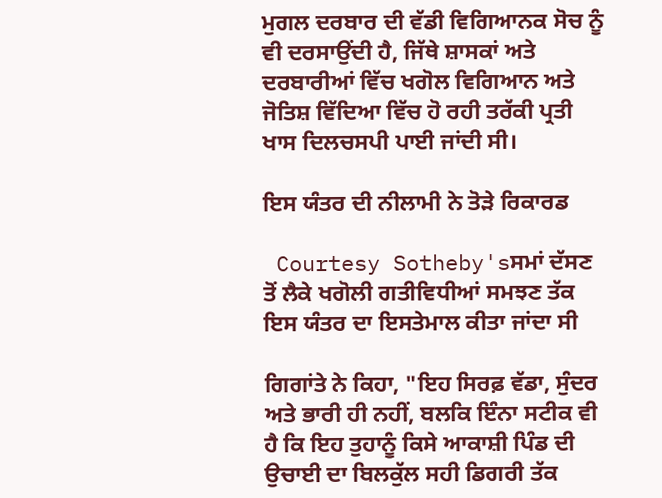ਮੁਗਲ ਦਰਬਾਰ ਦੀ ਵੱਡੀ ਵਿਗਿਆਨਕ ਸੋਚ ਨੂੰ ਵੀ ਦਰਸਾਉਂਦੀ ਹੈ, ਜਿੱਥੇ ਸ਼ਾਸਕਾਂ ਅਤੇ ਦਰਬਾਰੀਆਂ ਵਿੱਚ ਖਗੋਲ ਵਿਗਿਆਨ ਅਤੇ ਜੋਤਿਸ਼ ਵਿੱਦਿਆ ਵਿੱਚ ਹੋ ਰਹੀ ਤਰੱਕੀ ਪ੍ਰਤੀ ਖਾਸ ਦਿਲਚਸਪੀ ਪਾਈ ਜਾਂਦੀ ਸੀ।

ਇਸ ਯੰਤਰ ਦੀ ਨੀਲਾਮੀ ਨੇ ਤੋੜੇ ਰਿਕਾਰਡ

 Courtesy Sotheby'sਸਮਾਂ ਦੱਸਣ ਤੋਂ ਲੈਕੇ ਖਗੋਲੀ ਗਤੀਵਿਧੀਆਂ ਸਮਝਣ ਤੱਕ ਇਸ ਯੰਤਰ ਦਾ ਇਸਤੇਮਾਲ ਕੀਤਾ ਜਾਂਦਾ ਸੀ

ਗਿਗਾਂਤੇ ਨੇ ਕਿਹਾ, "ਇਹ ਸਿਰਫ਼ ਵੱਡਾ, ਸੁੰਦਰ ਅਤੇ ਭਾਰੀ ਹੀ ਨਹੀਂ, ਬਲਕਿ ਇੰਨਾ ਸਟੀਕ ਵੀ ਹੈ ਕਿ ਇਹ ਤੁਹਾਨੂੰ ਕਿਸੇ ਆਕਾਸ਼ੀ ਪਿੰਡ ਦੀ ਉਚਾਈ ਦਾ ਬਿਲਕੁੱਲ ਸਹੀ ਡਿਗਰੀ ਤੱਕ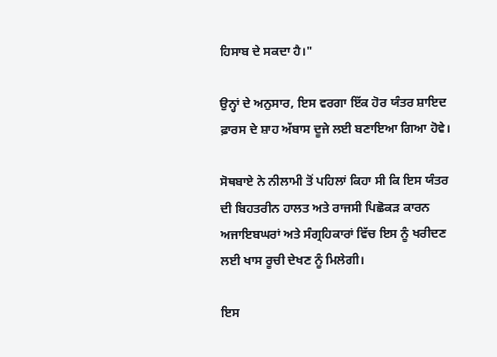ਹਿਸਾਬ ਦੇ ਸਕਦਾ ਹੈ।"

ਉਨ੍ਹਾਂ ਦੇ ਅਨੁਸਾਰ, ਇਸ ਵਰਗਾ ਇੱਕ ਹੋਰ ਯੰਤਰ ਸ਼ਾਇਦ ਫ਼ਾਰਸ ਦੇ ਸ਼ਾਹ ਅੱਬਾਸ ਦੂਜੇ ਲਈ ਬਣਾਇਆ ਗਿਆ ਹੋਵੇ।

ਸੋਥਬਾਏ ਨੇ ਨੀਲਾਮੀ ਤੋਂ ਪਹਿਲਾਂ ਕਿਹਾ ਸੀ ਕਿ ਇਸ ਯੰਤਰ ਦੀ ਬਿਹਤਰੀਨ ਹਾਲਤ ਅਤੇ ਰਾਜਸੀ ਪਿਛੋਕੜ ਕਾਰਨ ਅਜਾਇਬਘਰਾਂ ਅਤੇ ਸੰਗ੍ਰਹਿਕਾਰਾਂ ਵਿੱਚ ਇਸ ਨੂੰ ਖਰੀਦਣ ਲਈ ਖਾਸ ਰੂਚੀ ਦੇਖਣ ਨੂੰ ਮਿਲੇਗੀ।

ਇਸ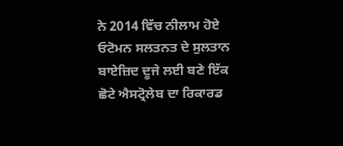ਨੇ 2014 ਵਿੱਚ ਨੀਲਾਮ ਹੋਏ ਓਟੋਮਨ ਸਲਤਨਤ ਦੇ ਸੁਲਤਾਨ ਬਾਏਜ਼ਿਦ ਦੂਜੇ ਲਈ ਬਣੇ ਇੱਕ ਛੋਟੇ ਐਸਟ੍ਰੋਲੇਬ ਦਾ ਰਿਕਾਰਡ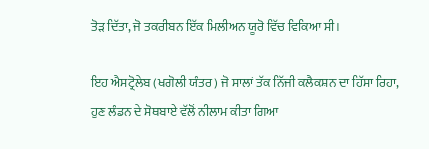ਤੋੜ ਦਿੱਤਾ, ਜੋ ਤਕਰੀਬਨ ਇੱਕ ਮਿਲੀਅਨ ਯੂਰੋ ਵਿੱਚ ਵਿਕਿਆ ਸੀ।

ਇਹ ਐਸਟ੍ਰੋਲੇਬ (ਖਗੋਲੀ ਯੰਤਰ) ਜੋ ਸਾਲਾਂ ਤੱਕ ਨਿੱਜੀ ਕਲੈਕਸ਼ਨ ਦਾ ਹਿੱਸਾ ਰਿਹਾ, ਹੁਣ ਲੰਡਨ ਦੇ ਸੋਥਬਾਏ ਵੱਲੋਂ ਨੀਲਾਮ ਕੀਤਾ ਗਿਆ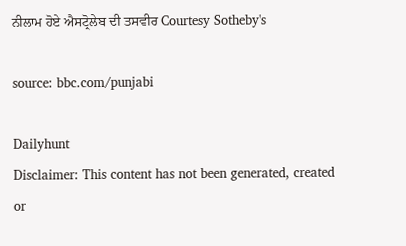ਨੀਲਾਮ ਹੋਏ ਐਸਟ੍ਰੋਲੇਬ ਦੀ ਤਸਵੀਰ Courtesy Sotheby's

source: bbc.com/punjabi

Dailyhunt
Disclaimer: This content has not been generated, created or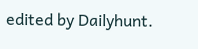edited by Dailyhunt.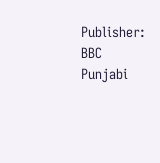Publisher: BBC Punjabi